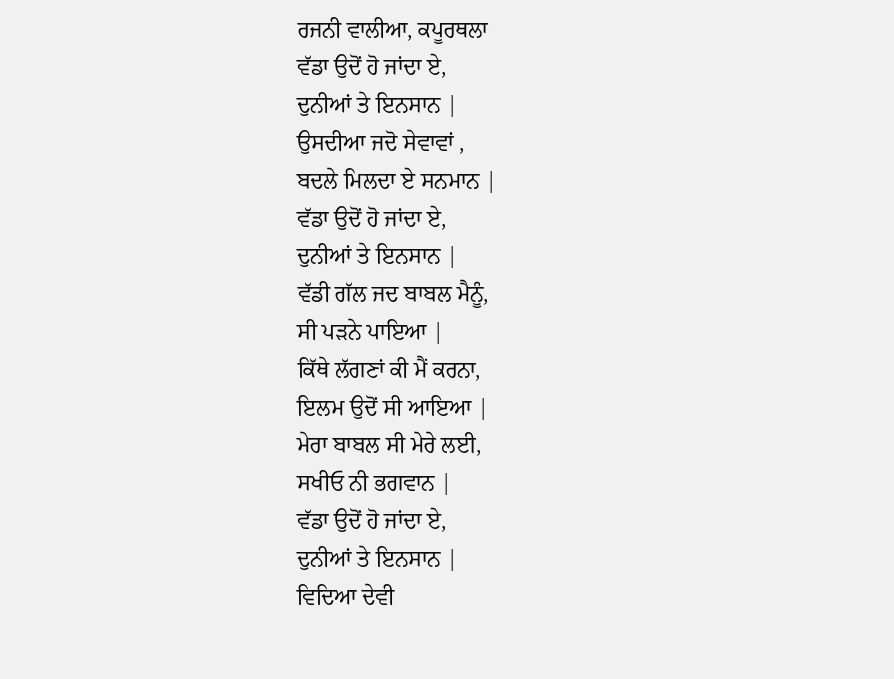ਰਜਨੀ ਵਾਲੀਆ, ਕਪੂਰਥਲਾ
ਵੱਡਾ ਉਦੋਂ ਹੋ ਜਾਂਦਾ ਏ,
ਦੁਨੀਆਂ ਤੇ ਇਨਸਾਨ |
ਉਸਦੀਆ ਜਦੋ ਸੇਵਾਵਾਂ ,
ਬਦਲੇ ਮਿਲਦਾ ਏ ਸਨਮਾਨ |
ਵੱਡਾ ਉਦੋਂ ਹੋ ਜਾਂਦਾ ਏ,
ਦੁਨੀਆਂ ਤੇ ਇਨਸਾਨ |
ਵੱਡੀ ਗੱਲ ਜਦ ਬਾਬਲ ਮੈਨੂੰ,
ਸੀ ਪੜਨੇ ਪਾਇਆ |
ਕਿੱਥੇ ਲੱਗਣਾਂ ਕੀ ਮੈਂ ਕਰਨਾ,
ਇਲਮ ਉਦੋਂ ਸੀ ਆਇਆ |
ਮੇਰਾ ਬਾਬਲ ਸੀ ਮੇਰੇ ਲਈ,
ਸਖੀਓ ਨੀ ਭਗਵਾਨ |
ਵੱਡਾ ਉਦੋਂ ਹੋ ਜਾਂਦਾ ਏ,
ਦੁਨੀਆਂ ਤੇ ਇਨਸਾਨ |
ਵਿਦਿਆ ਦੇਵੀ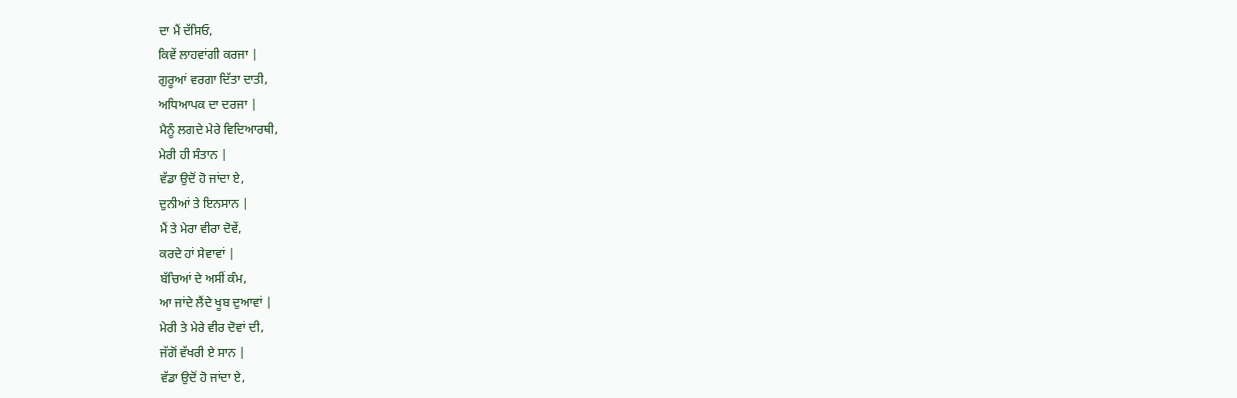ਦਾ ਮੈਂ ਦੱਸਿਓ,
ਕਿਵੇਂ ਲਾਹਵਾਂਗੀ ਕਰਜਾ |
ਗੁਰੂਆਂ ਵਰਗਾ ਦਿੱਤਾ ਦਾਤੀ,
ਅਧਿਆਪਕ ਦਾ ਦਰਜਾ |
ਮੈਨੂੰ ਲਗਦੇ ਮੇਰੇ ਵਿਦਿਆਰਥੀ,
ਮੇਰੀ ਹੀ ਸੰਤਾਨ |
ਵੱਡਾ ਉਦੋਂ ਹੋ ਜਾਂਦਾ ਏ,
ਦੁਨੀਆਂ ਤੇ ਇਨਸਾਨ |
ਮੈਂ ਤੇ ਮੇਰਾ ਵੀਰਾ ਦੋਵੇਂ,
ਕਰਦੇ ਹਾਂ ਸੇਵਾਵਾਂ |
ਬੱਚਿਆਂ ਦੇ ਅਸੀਂ ਕੰਮ,
ਆ ਜਾਂਦੇ ਲੈਂਦੇ ਖੂਬ ਦੁਆਵਾਂ |
ਮੇਰੀ ਤੇ ਮੇਰੇ ਵੀਰ ਦੋਵਾਂ ਦੀ,
ਜੱਗੋਂ ਵੱਖਰੀ ਏ ਸਾਨ |
ਵੱਡਾ ਉਦੋਂ ਹੋ ਜਾਂਦਾ ਏ,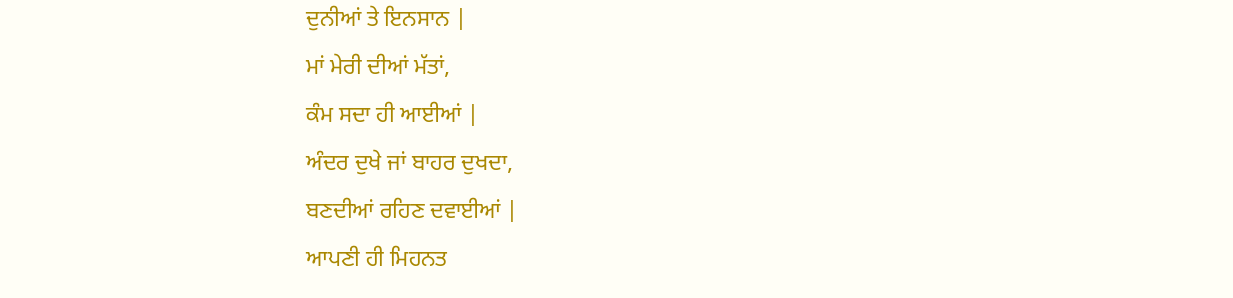ਦੁਨੀਆਂ ਤੇ ਇਨਸਾਨ |
ਮਾਂ ਮੇਰੀ ਦੀਆਂ ਮੱਤਾਂ,
ਕੰਮ ਸਦਾ ਹੀ ਆਈਆਂ |
ਅੰਦਰ ਦੁਖੇ ਜਾਂ ਬਾਹਰ ਦੁਖਦਾ,
ਬਣਦੀਆਂ ਰਹਿਣ ਦਵਾਈਆਂ |
ਆਪਣੀ ਹੀ ਮਿਹਨਤ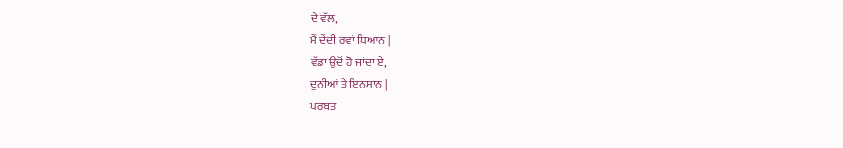ਦੇ ਵੱਲ,
ਮੈਂ ਦੇਂਦੀ ਰਵਾਂ ਧਿਆਨ |
ਵੱਡਾ ਉਦੋਂ ਹੋ ਜਾਂਦਾ ਏ,
ਦੁਨੀਆਂ ਤੇ ਇਨਸਾਨ |
ਪਰਬਤ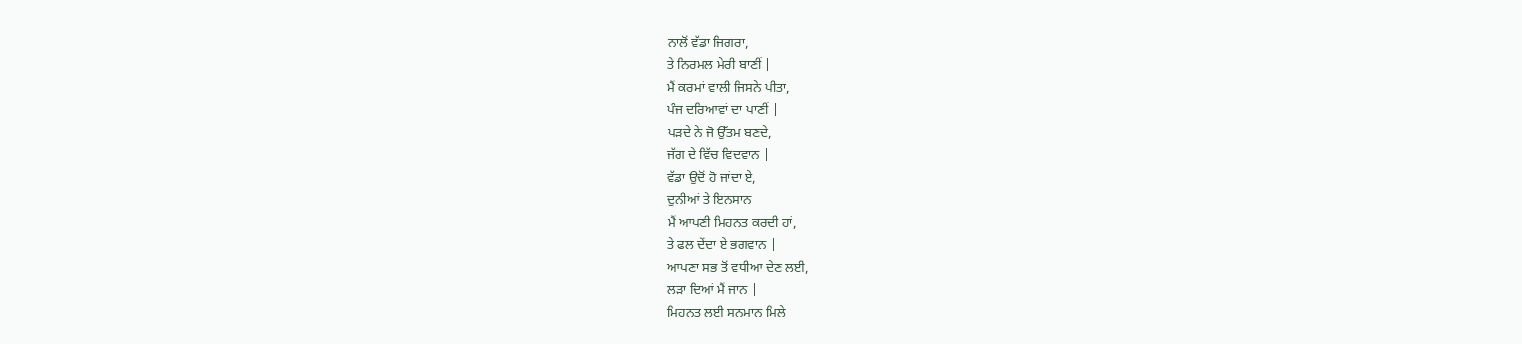ਨਾਲੋਂ ਵੱਡਾ ਜਿਗਰਾ,
ਤੇ ਨਿਰਮਲ ਮੇਰੀ ਬਾਣੀਂ |
ਮੈਂ ਕਰਮਾਂ ਵਾਲੀ ਜਿਸਨੇ ਪੀਤਾ,
ਪੰਜ ਦਰਿਆਵਾਂ ਦਾ ਪਾਣੀਂ |
ਪੜਦੇ ਨੇ ਜੋ ਉੱਤਮ ਬਣਦੇ,
ਜੱਗ ਦੇ ਵਿੱਚ ਵਿਦਵਾਨ |
ਵੱਡਾ ਉਦੋਂ ਹੋ ਜਾਂਦਾ ਏ,
ਦੁਨੀਆਂ ਤੇ ਇਨਸਾਨ
ਮੈਂ ਆਪਣੀ ਮਿਹਨਤ ਕਰਦੀ ਹਾਂ,
ਤੇ ਫਲ ਦੇਂਦਾ ਏ ਭਗਵਾਨ |
ਆਪਣਾ ਸਭ ਤੋਂ ਵਧੀਆ ਦੇਣ ਲਈ,
ਲੜਾ ਦਿਆਂ ਮੈਂ ਜਾਨ |
ਮਿਹਨਤ ਲਈ ਸਨਮਾਨ ਮਿਲੇ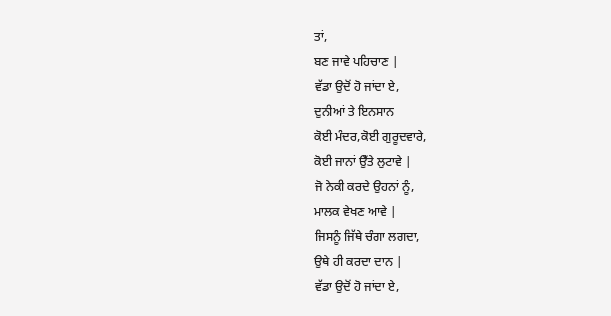ਤਾਂ,
ਬਣ ਜਾਵੇ ਪਹਿਚਾਣ |
ਵੱਡਾ ਉਦੋਂ ਹੋ ਜਾਂਦਾ ਏ,
ਦੁਨੀਆਂ ਤੇ ਇਨਸਾਨ
ਕੋਈ ਮੰਦਰ,ਕੋਈ ਗੁਰੂਦਵਾਰੇ,
ਕੋਈ ਜਾਨਾਂ ਉਁਤੇ ਲੁਟਾਵੇ |
ਜੋ ਨੇਕੀ ਕਰਦੇ ਉਹਨਾਂ ਨੂੰ,
ਮਾਲਕ ਵੇਖਣ ਆਵੇ |
ਜਿਸਨੂੰ ਜਿੱਥੇ ਚੰਗਾ ਲਗਦਾ,
ਉਥੇ ਹੀ ਕਰਦਾ ਦਾਨ |
ਵੱਡਾ ਉਦੋਂ ਹੋ ਜਾਂਦਾ ਏ,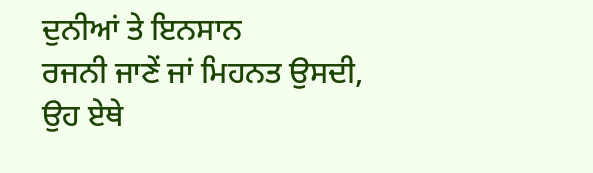ਦੁਨੀਆਂ ਤੇ ਇਨਸਾਨ
ਰਜਨੀ ਜਾਣੇਂ ਜਾਂ ਮਿਹਨਤ ਉਸਦੀ,
ਉਹ ਏਥੇ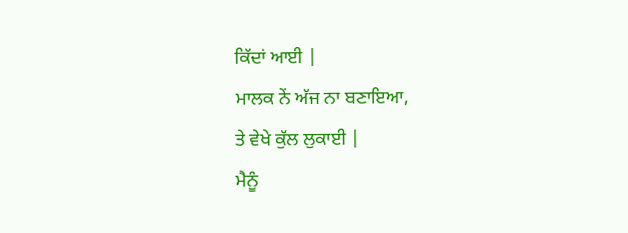ਕਿੱਦਾਂ ਆਈ |
ਮਾਲਕ ਨੇਂ ਅੱਜ ਨਾ ਬਣਾਇਆ,
ਤੇ ਵੇਖੇ ਕੁੱਲ ਲੁਕਾਈ |
ਮੈਨੂੰ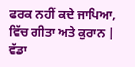ਫਰਕ ਨਹੀਂ ਕਦੇ ਜਾਪਿਆ,
ਵਿੱਚ ਗੀਤਾ ਅਤੇ ਕੁਰਾਨ |
ਵੱਡਾ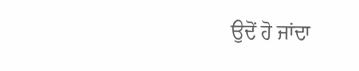ਉਦੋਂ ਹੋ ਜਾਂਦਾ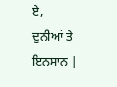ਏ,
ਦੁਨੀਆਂ ਤੇ ਇਨਸਾਨ |